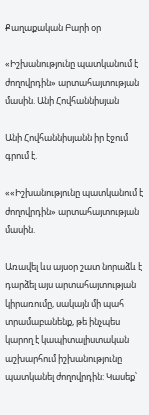Քաղաքական Բարի օր

«Իշխանությունը պատկանում է ժողովրդին» արտահայտության մասին. Անի Հովհաննիսյան

Անի Հովհաննիսյանն իր էջում գրում է.

««Իշխանությունը պատկանում է ժողովրդին» արտահայտության մասին.

Առավել ևս այսօր շատ նորաձև է դարձել այս արտահայտության կիրառումը, սակայն մի պահ տրամաբանենք, թե ինչպես կարող է կապիտալիստական աշխարհում իշխանությունը պատկանել ժողովրդին: Կասեք՝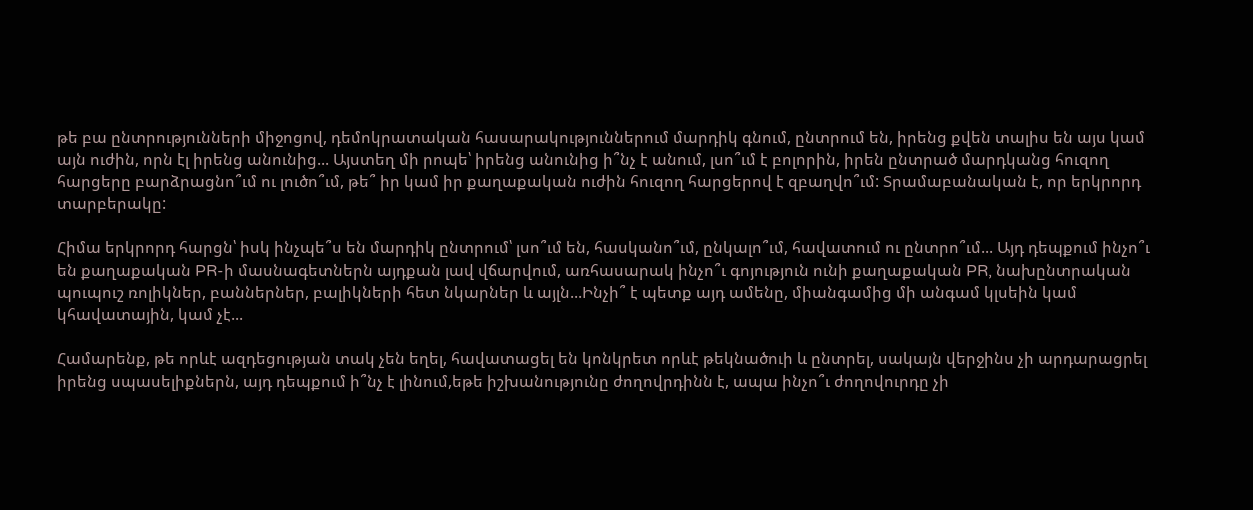թե բա ընտրությունների միջոցով, դեմոկրատական հասարակություններում մարդիկ գնում, ընտրում են, իրենց քվեն տալիս են այս կամ այն ուժին, որն էլ իրենց անունից... Այստեղ մի րոպե՝ իրենց անունից ի՞նչ է անում, լսո՞ւմ է բոլորին, իրեն ընտրած մարդկանց հուզող հարցերը բարձրացնո՞ւմ ու լուծո՞ւմ, թե՞ իր կամ իր քաղաքական ուժին հուզող հարցերով է զբաղվո՞ւմ: Տրամաբանական է, որ երկրորդ տարբերակը:

Հիմա երկրորդ հարցն՝ իսկ ինչպե՞ս են մարդիկ ընտրում՝ լսո՞ւմ են, հասկանո՞ւմ, ընկալո՞ւմ, հավատում ու ընտրո՞ւմ... Այդ դեպքում ինչո՞ւ են քաղաքական PR-ի մասնագետներն այդքան լավ վճարվում, առհասարակ ինչո՞ւ գոյություն ունի քաղաքական PR, նախընտրական պուպուշ ռոլիկներ, բաններներ, բալիկների հետ նկարներ և այլն...Ինչի՞ է պետք այդ ամենը, միանգամից մի անգամ կլսեին կամ կհավատային, կամ չէ...

Համարենք, թե որևէ ազդեցության տակ չեն եղել, հավատացել են կոնկրետ որևէ թեկնածուի և ընտրել, սակայն վերջինս չի արդարացրել իրենց սպասելիքներն, այդ դեպքում ի՞նչ է լինում,եթե իշխանությունը ժողովրդինն է, ապա ինչո՞ւ ժողովուրդը չի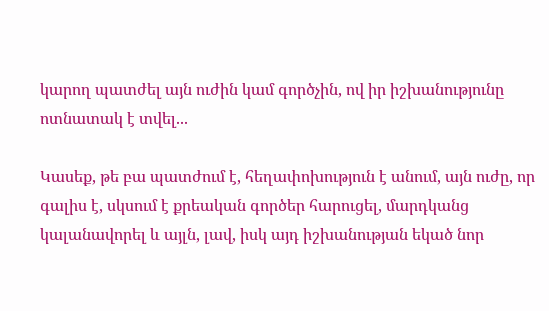կարող պատժել այն ուժին կամ գործչին, ով իր իշխանությունը ոտնատակ է տվել...

Կասեք, թե բա պատժում է, հեղափոխություն է անում, այն ուժը, որ գալիս է, սկսում է քրեական գործեր հարուցել, մարդկանց կալանավորել և այլն, լավ, իսկ այդ իշխանության եկած նոր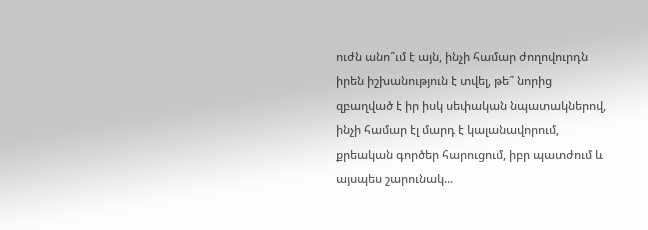ուժն անո՞ւմ է այն, ինչի համար ժողովուրդն իրեն իշխանություն է տվել, թե՞ նորից զբաղված է իր իսկ սեփական նպատակներով, ինչի համար էլ մարդ է կալանավորում, քրեական գործեր հարուցում, իբր պատժում և այսպես շարունակ...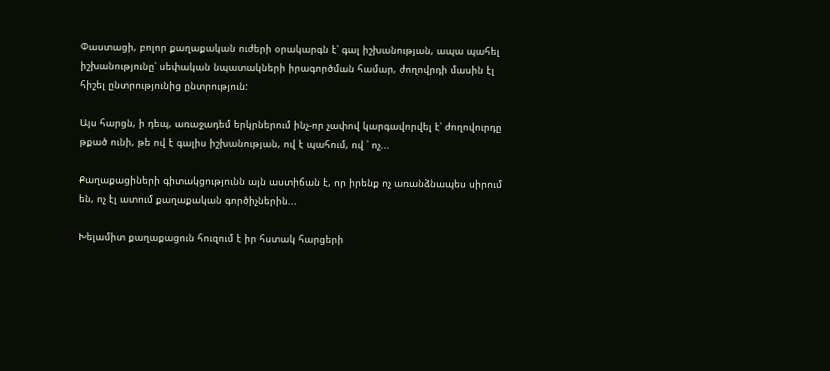Փաստացի, բոլոր քաղաքական ուժերի օրակարգն է՝ գալ իշխանության, ապա պահել իշխանությունը՝ սեփական նպատակների իրագործման համար, ժողովրդի մասին էլ հիշել ընտրությունից ընտրություն:

Այս հարցն, ի դեպ, առաջադեմ երկրներում ինչ-որ չափով կարգավորվել է՝ ժողովուրդը թքած ունի, թե ով է գալիս իշխանության, ով է պահում, ով ՝ ոչ...

Քաղաքացիների գիտակցությունն այն աստիճան է, որ իրենք ոչ առանձնապես սիրում են, ոչ էլ ատում քաղաքական գործիչներին...

Խելամիտ քաղաքացուն հուզում է իր հստակ հարցերի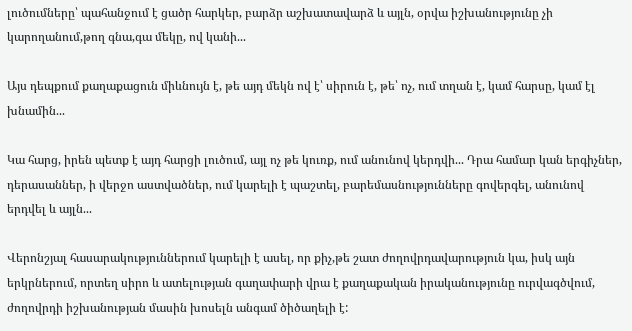լուծումները՝ պահանջում է ցածր հարկեր, բարձր աշխատավարձ և այլն, օրվա իշխանությունը չի կարողանում,թող գնա,գա մեկը, ով կանի...

Այս դեպքում քաղաքացուն միևնույն է, թե այդ մեկն ով է՝ սիրուն է, թե՝ ոչ, ում տղան է, կամ հարսը, կամ էլ խնամին...

Կա հարց, իրեն պետք է այդ հարցի լուծում, այլ ոչ թե կուռք, ում անունով կերդվի... Դրա համար կան երգիչներ, դերասաններ, ի վերջո աստվածներ, ում կարելի է պաշտել, բարեմասնությունները գովերգել, անունով երդվել և այլն...

Վերոնշյալ հասարակություններում կարելի է ասել, որ քիչ,թե շատ ժողովրդավարություն կա, իսկ այն երկրներում, որտեղ սիրո և ատելության գաղափարի վրա է քաղաքական իրականությունը ուրվագծվում, ժողովրդի իշխանության մասին խոսելն անգամ ծիծաղելի է: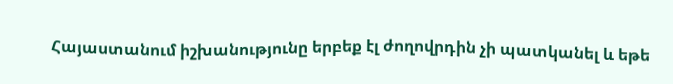Հայաստանում իշխանությունը երբեք էլ ժողովրդին չի պատկանել և եթե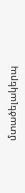մտածելակերպ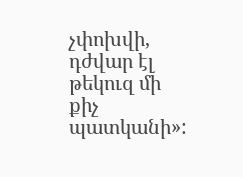չփոխվի, դժվար էլ թեկուզ մի քիչ պատկանի»: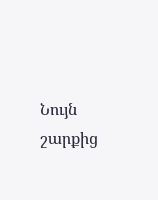Նույն շարքից